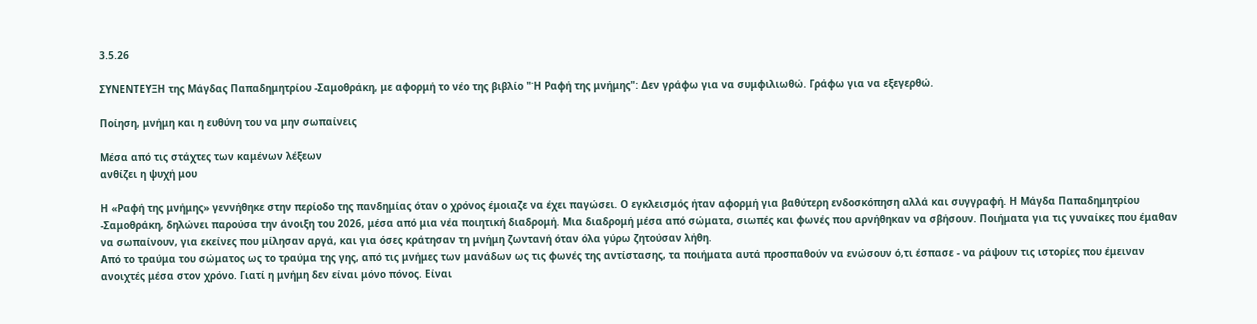3.5.26

ΣΥΝΕΝΤΕΥΞΗ της Μάγδας Παπαδημητρίου -Σαμοθράκη, με αφορμή το νέο της βιβλίο "Ή Ραφή της μνήμης": Δεν γράφω για να συμφιλιωθώ. Γράφω για να εξεγερθώ.

Ποίηση, μνήμη και η ευθύνη του να μην σωπαίνεις

Μέσα από τις στάχτες των καμένων λέξεων
ανθίζει η ψυχή μου

Η «Ραφή της μνήμης» γεννήθηκε στην περίοδο της πανδημίας όταν ο χρόνος έμοιαζε να έχει παγώσει. Ο εγκλεισμός ήταν αφορμή για βαθύτερη ενδοσκόπηση αλλά και συγγραφή. Η Μάγδα Παπαδημητρίου -Σαμοθράκη, δηλώνει παρούσα την άνοιξη του 2026, μέσα από μια νέα ποιητική διαδρομή. Μια διαδρομή μέσα από σώματα, σιωπές και φωνές που αρνήθηκαν να σβήσουν. Ποιήματα για τις γυναίκες που έμαθαν να σωπαίνουν, για εκείνες που μίλησαν αργά, και για όσες κράτησαν τη μνήμη ζωντανή όταν όλα γύρω ζητούσαν λήθη.
Από το τραύμα του σώματος ως το τραύμα της γης, από τις μνήμες των μανάδων ως τις φωνές της αντίστασης, τα ποιήματα αυτά προσπαθούν να ενώσουν ό,τι έσπασε - να ράψουν τις ιστορίες που έμειναν ανοιχτές μέσα στον χρόνο. Γιατί η μνήμη δεν είναι μόνο πόνος. Είναι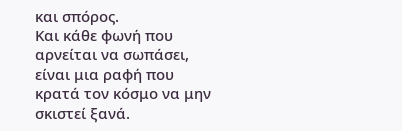και σπόρος.
Και κάθε φωνή που αρνείται να σωπάσει, είναι μια ραφή που κρατά τον κόσμο να μην σκιστεί ξανά.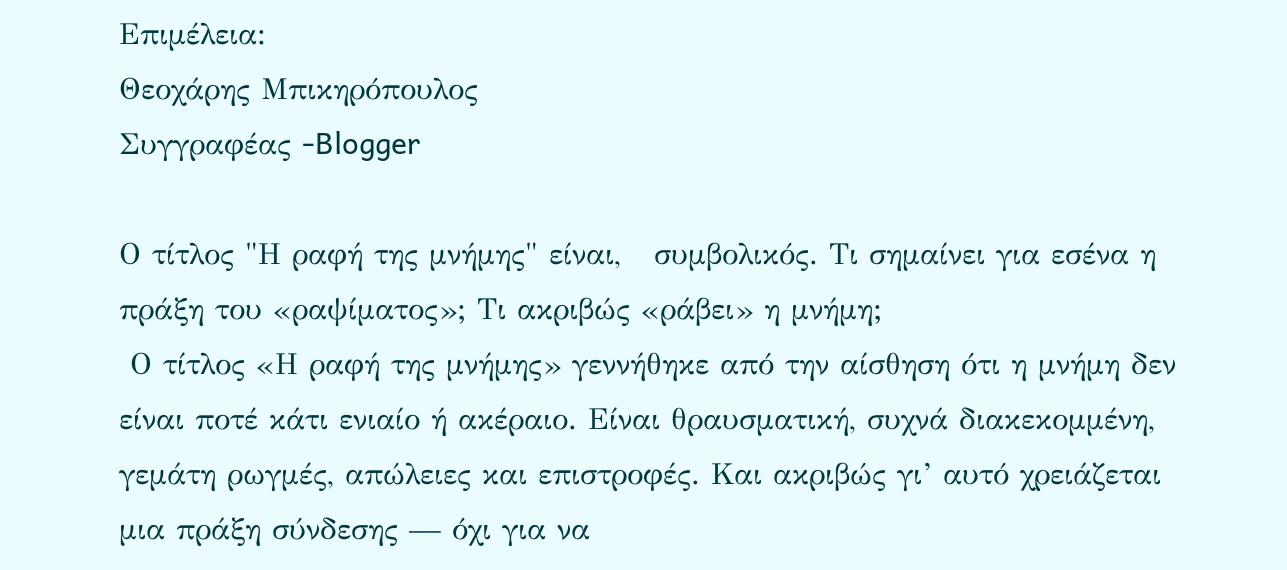Επιμέλεια:
Θεοχάρης Μπικηρόπουλος
Συγγραφέας -Blogger

Ο τίτλος "Η ραφή της μνήμης" είναι,   συμβολικός. Τι σημαίνει για εσένα η πράξη του «ραψίματος»; Τι ακριβώς «ράβει» η μνήμη;
 Ο τίτλος «Η ραφή της μνήμης» γεννήθηκε από την αίσθηση ότι η μνήμη δεν είναι ποτέ κάτι ενιαίο ή ακέραιο. Είναι θραυσματική, συχνά διακεκομμένη, γεμάτη ρωγμές, απώλειες και επιστροφές. Και ακριβώς γι’ αυτό χρειάζεται μια πράξη σύνδεσης — όχι για να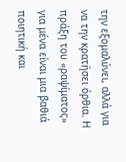την εξομαλύνει, αλλά για να την κρατήσει όρθια. Η πράξη του «ραψίματος» για μένα είναι μια βαθιά ποιητική και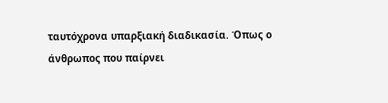ταυτόχρονα υπαρξιακή διαδικασία. Όπως ο άνθρωπος που παίρνει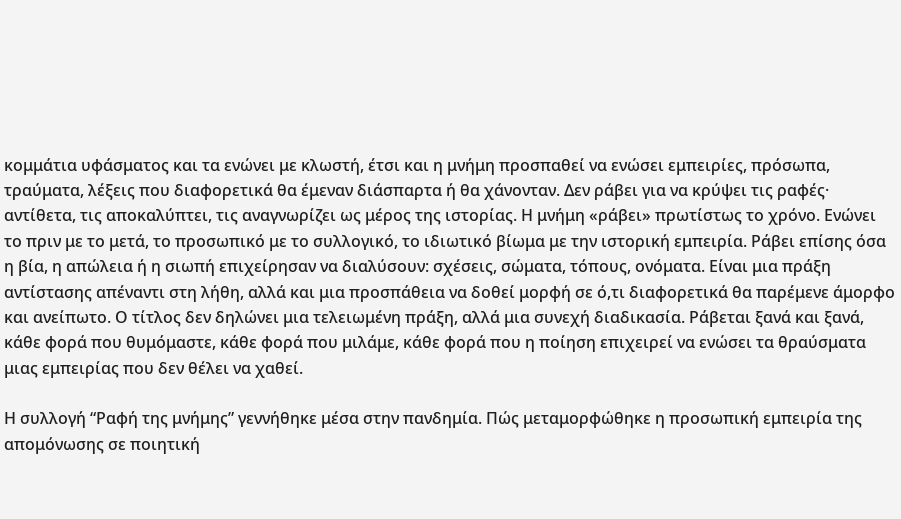κομμάτια υφάσματος και τα ενώνει με κλωστή, έτσι και η μνήμη προσπαθεί να ενώσει εμπειρίες, πρόσωπα, τραύματα, λέξεις που διαφορετικά θα έμεναν διάσπαρτα ή θα χάνονταν. Δεν ράβει για να κρύψει τις ραφές· αντίθετα, τις αποκαλύπτει, τις αναγνωρίζει ως μέρος της ιστορίας. Η μνήμη «ράβει» πρωτίστως το χρόνο. Ενώνει το πριν με το μετά, το προσωπικό με το συλλογικό, το ιδιωτικό βίωμα με την ιστορική εμπειρία. Ράβει επίσης όσα η βία, η απώλεια ή η σιωπή επιχείρησαν να διαλύσουν: σχέσεις, σώματα, τόπους, ονόματα. Είναι μια πράξη αντίστασης απέναντι στη λήθη, αλλά και μια προσπάθεια να δοθεί μορφή σε ό,τι διαφορετικά θα παρέμενε άμορφο και ανείπωτο. Ο τίτλος δεν δηλώνει μια τελειωμένη πράξη, αλλά μια συνεχή διαδικασία. Ράβεται ξανά και ξανά, κάθε φορά που θυμόμαστε, κάθε φορά που μιλάμε, κάθε φορά που η ποίηση επιχειρεί να ενώσει τα θραύσματα μιας εμπειρίας που δεν θέλει να χαθεί.

Η συλλογή “Ραφή της μνήμης” γεννήθηκε μέσα στην πανδημία. Πώς μεταμορφώθηκε η προσωπική εμπειρία της απομόνωσης σε ποιητική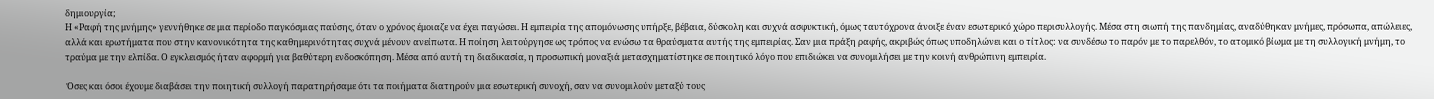δημιουργία;
Η «Ραφή της μνήμης» γεννήθηκε σε μια περίοδο παγκόσμιας παύσης, όταν ο χρόνος έμοιαζε να έχει παγώσει. Η εμπειρία της απομόνωσης υπήρξε, βέβαια, δύσκολη και συχνά ασφυκτική, όμως ταυτόχρονα άνοιξε έναν εσωτερικό χώρο περισυλλογής. Μέσα στη σιωπή της πανδημίας, αναδύθηκαν μνήμες, πρόσωπα, απώλειες, αλλά και ερωτήματα που στην κανονικότητα της καθημερινότητας συχνά μένουν ανείπωτα. Η ποίηση λειτούργησε ως τρόπος να ενώσω τα θραύσματα αυτής της εμπειρίας. Σαν μια πράξη ραφής, ακριβώς όπως υποδηλώνει και ο τίτλος: να συνδέσω το παρόν με το παρελθόν, το ατομικό βίωμα με τη συλλογική μνήμη, το τραύμα με την ελπίδα. Ο εγκλεισμός ήταν αφορμή για βαθύτερη ενδοσκόπηση. Μέσα από αυτή τη διαδικασία, η προσωπική μοναξιά μετασχηματίστηκε σε ποιητικό λόγο που επιδιώκει να συνομιλήσει με την κοινή ανθρώπινη εμπειρία.

 Όσες και όσοι έχουμε διαβάσει την ποιητική συλλογή παρατηρήσαμε ότι τα ποιήματα διατηρούν μια εσωτερική συνοχή, σαν να συνομιλούν μεταξύ τους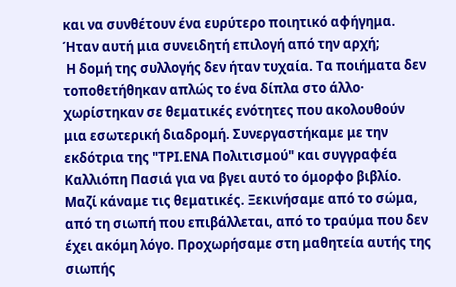και να συνθέτουν ένα ευρύτερο ποιητικό αφήγημα. Ήταν αυτή μια συνειδητή επιλογή από την αρχή;
 Η δομή της συλλογής δεν ήταν τυχαία. Τα ποιήματα δεν τοποθετήθηκαν απλώς το ένα δίπλα στο άλλο· χωρίστηκαν σε θεματικές ενότητες που ακολουθούν μια εσωτερική διαδρομή. Συνεργαστήκαμε με την εκδότρια της "ΤΡΙ.ΕΝΑ Πολιτισμού" και συγγραφέα Καλλιόπη Πασιά για να βγει αυτό το όμορφο βιβλίο. Μαζί κάναμε τις θεματικές. Ξεκινήσαμε από το σώμα, από τη σιωπή που επιβάλλεται, από το τραύμα που δεν έχει ακόμη λόγο. Προχωρήσαμε στη μαθητεία αυτής της σιωπής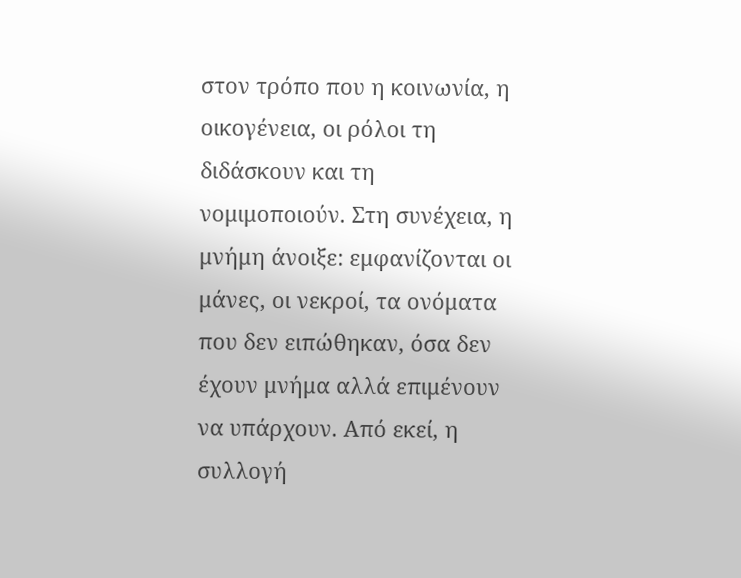στον τρόπο που η κοινωνία, η οικογένεια, οι ρόλοι τη διδάσκουν και τη νομιμοποιούν. Στη συνέχεια, η μνήμη άνοιξε: εμφανίζονται οι μάνες, οι νεκροί, τα ονόματα που δεν ειπώθηκαν, όσα δεν έχουν μνήμα αλλά επιμένουν να υπάρχουν. Από εκεί, η συλλογή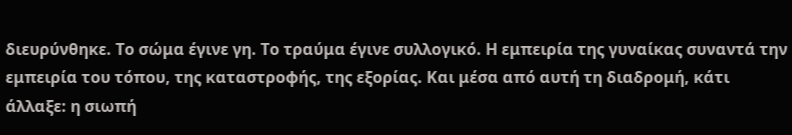διευρύνθηκε. Το σώμα έγινε γη. Το τραύμα έγινε συλλογικό. Η εμπειρία της γυναίκας συναντά την εμπειρία του τόπου, της καταστροφής, της εξορίας. Και μέσα από αυτή τη διαδρομή, κάτι άλλαξε: η σιωπή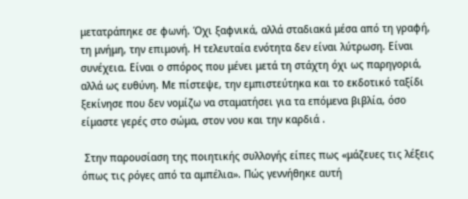μετατράπηκε σε φωνή. Όχι ξαφνικά, αλλά σταδιακά μέσα από τη γραφή, τη μνήμη, την επιμονή. Η τελευταία ενότητα δεν είναι λύτρωση. Είναι συνέχεια. Είναι ο σπόρος που μένει μετά τη στάχτη όχι ως παρηγοριά, αλλά ως ευθύνη. Με πίστεψε, την εμπιστεύτηκα και το εκδοτικό ταξίδι ξεκίνησε που δεν νομίζω να σταματήσει για τα επόμενα βιβλία, όσο είμαστε γερές στο σώμα, στον νου και την καρδιά .

 Στην παρουσίαση της ποιητικής συλλογής είπες πως «μάζευες τις λέξεις όπως τις ρόγες από τα αμπέλια». Πώς γεννήθηκε αυτή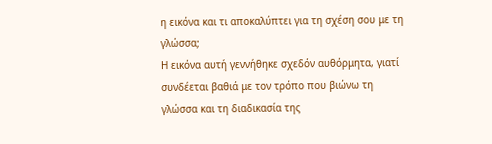η εικόνα και τι αποκαλύπτει για τη σχέση σου με τη γλώσσα;
Η εικόνα αυτή γεννήθηκε σχεδόν αυθόρμητα, γιατί συνδέεται βαθιά με τον τρόπο που βιώνω τη γλώσσα και τη διαδικασία της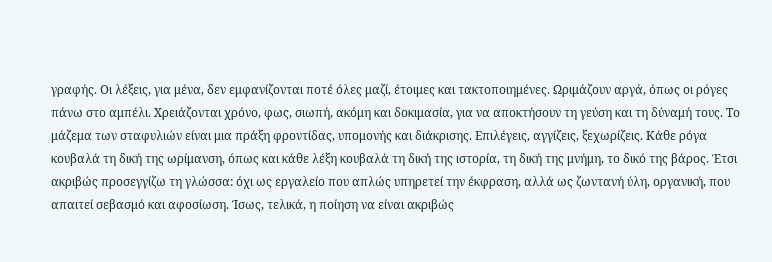γραφής. Οι λέξεις, για μένα, δεν εμφανίζονται ποτέ όλες μαζί, έτοιμες και τακτοποιημένες. Ωριμάζουν αργά, όπως οι ρόγες πάνω στο αμπέλι. Χρειάζονται χρόνο, φως, σιωπή, ακόμη και δοκιμασία, για να αποκτήσουν τη γεύση και τη δύναμή τους. Το μάζεμα των σταφυλιών είναι μια πράξη φροντίδας, υπομονής και διάκρισης. Επιλέγεις, αγγίζεις, ξεχωρίζεις. Κάθε ρόγα κουβαλά τη δική της ωρίμανση, όπως και κάθε λέξη κουβαλά τη δική της ιστορία, τη δική της μνήμη, το δικό της βάρος. Έτσι ακριβώς προσεγγίζω τη γλώσσα: όχι ως εργαλείο που απλώς υπηρετεί την έκφραση, αλλά ως ζωντανή ύλη, οργανική, που απαιτεί σεβασμό και αφοσίωση. Ίσως, τελικά, η ποίηση να είναι ακριβώς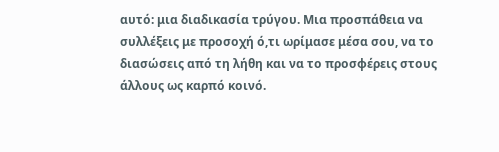αυτό: μια διαδικασία τρύγου. Μια προσπάθεια να συλλέξεις με προσοχή ό,τι ωρίμασε μέσα σου, να το διασώσεις από τη λήθη και να το προσφέρεις στους άλλους ως καρπό κοινό.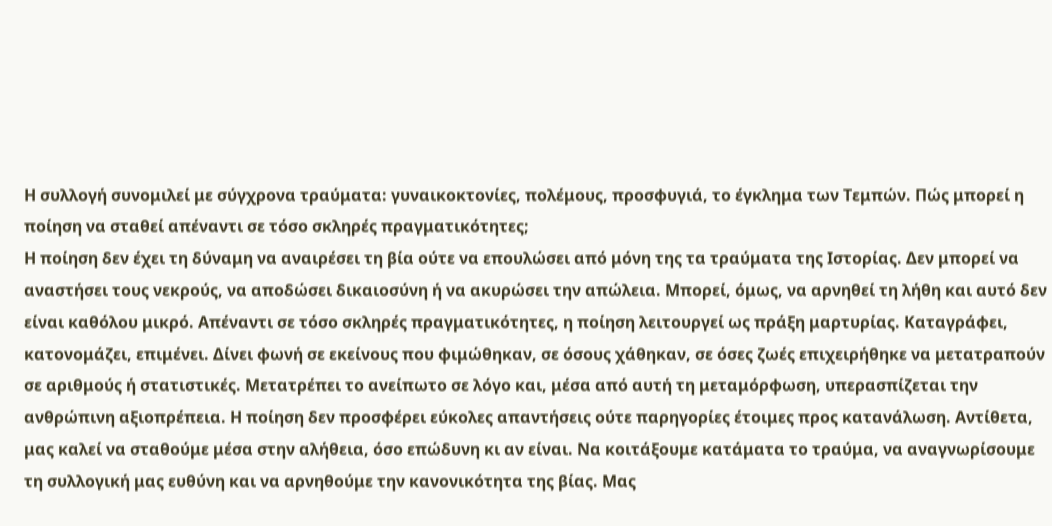Η συλλογή συνομιλεί με σύγχρονα τραύματα: γυναικοκτονίες, πολέμους, προσφυγιά, το έγκλημα των Τεμπών. Πώς μπορεί η ποίηση να σταθεί απέναντι σε τόσο σκληρές πραγματικότητες;
Η ποίηση δεν έχει τη δύναμη να αναιρέσει τη βία ούτε να επουλώσει από μόνη της τα τραύματα της Ιστορίας. Δεν μπορεί να αναστήσει τους νεκρούς, να αποδώσει δικαιοσύνη ή να ακυρώσει την απώλεια. Μπορεί, όμως, να αρνηθεί τη λήθη και αυτό δεν είναι καθόλου μικρό. Απέναντι σε τόσο σκληρές πραγματικότητες, η ποίηση λειτουργεί ως πράξη μαρτυρίας. Καταγράφει, κατονομάζει, επιμένει. Δίνει φωνή σε εκείνους που φιμώθηκαν, σε όσους χάθηκαν, σε όσες ζωές επιχειρήθηκε να μετατραπούν σε αριθμούς ή στατιστικές. Μετατρέπει το ανείπωτο σε λόγο και, μέσα από αυτή τη μεταμόρφωση, υπερασπίζεται την ανθρώπινη αξιοπρέπεια. Η ποίηση δεν προσφέρει εύκολες απαντήσεις ούτε παρηγορίες έτοιμες προς κατανάλωση. Αντίθετα, μας καλεί να σταθούμε μέσα στην αλήθεια, όσο επώδυνη κι αν είναι. Να κοιτάξουμε κατάματα το τραύμα, να αναγνωρίσουμε τη συλλογική μας ευθύνη και να αρνηθούμε την κανονικότητα της βίας. Μας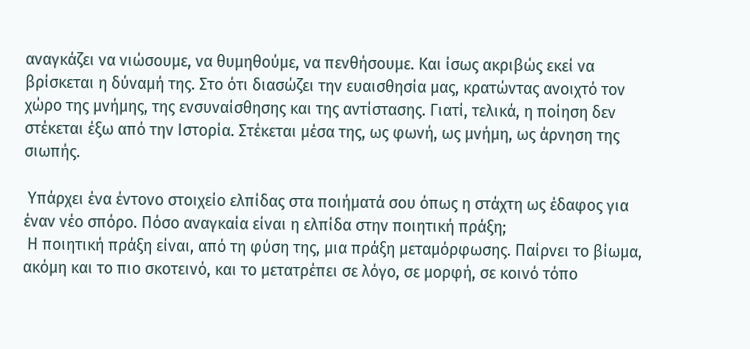αναγκάζει να νιώσουμε, να θυμηθούμε, να πενθήσουμε. Και ίσως ακριβώς εκεί να βρίσκεται η δύναμή της. Στο ότι διασώζει την ευαισθησία μας, κρατώντας ανοιχτό τον χώρο της μνήμης, της ενσυναίσθησης και της αντίστασης. Γιατί, τελικά, η ποίηση δεν στέκεται έξω από την Ιστορία. Στέκεται μέσα της, ως φωνή, ως μνήμη, ως άρνηση της σιωπής.

 Υπάρχει ένα έντονο στοιχείο ελπίδας στα ποιήματά σου όπως η στάχτη ως έδαφος για έναν νέο σπόρο. Πόσο αναγκαία είναι η ελπίδα στην ποιητική πράξη;
 Η ποιητική πράξη είναι, από τη φύση της, μια πράξη μεταμόρφωσης. Παίρνει το βίωμα, ακόμη και το πιο σκοτεινό, και το μετατρέπει σε λόγο, σε μορφή, σε κοινό τόπο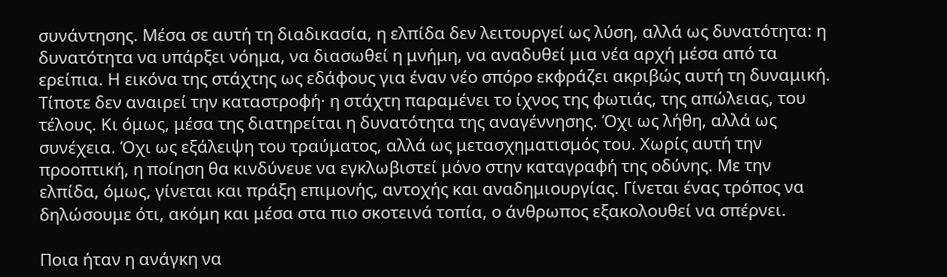συνάντησης. Μέσα σε αυτή τη διαδικασία, η ελπίδα δεν λειτουργεί ως λύση, αλλά ως δυνατότητα: η δυνατότητα να υπάρξει νόημα, να διασωθεί η μνήμη, να αναδυθεί μια νέα αρχή μέσα από τα ερείπια. Η εικόνα της στάχτης ως εδάφους για έναν νέο σπόρο εκφράζει ακριβώς αυτή τη δυναμική. Τίποτε δεν αναιρεί την καταστροφή· η στάχτη παραμένει το ίχνος της φωτιάς, της απώλειας, του τέλους. Κι όμως, μέσα της διατηρείται η δυνατότητα της αναγέννησης. Όχι ως λήθη, αλλά ως συνέχεια. Όχι ως εξάλειψη του τραύματος, αλλά ως μετασχηματισμός του. Χωρίς αυτή την προοπτική, η ποίηση θα κινδύνευε να εγκλωβιστεί μόνο στην καταγραφή της οδύνης. Με την ελπίδα, όμως, γίνεται και πράξη επιμονής, αντοχής και αναδημιουργίας. Γίνεται ένας τρόπος να δηλώσουμε ότι, ακόμη και μέσα στα πιο σκοτεινά τοπία, ο άνθρωπος εξακολουθεί να σπέρνει.

Ποια ήταν η ανάγκη να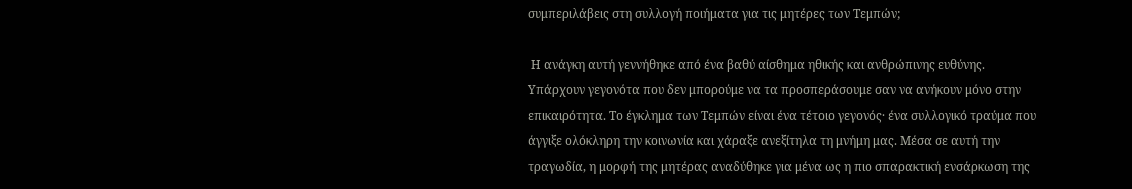συμπεριλάβεις στη συλλογή ποιήματα για τις μητέρες των Τεμπών;

 Η ανάγκη αυτή γεννήθηκε από ένα βαθύ αίσθημα ηθικής και ανθρώπινης ευθύνης. Υπάρχουν γεγονότα που δεν μπορούμε να τα προσπεράσουμε σαν να ανήκουν μόνο στην επικαιρότητα. Το έγκλημα των Τεμπών είναι ένα τέτοιο γεγονός· ένα συλλογικό τραύμα που άγγιξε ολόκληρη την κοινωνία και χάραξε ανεξίτηλα τη μνήμη μας. Μέσα σε αυτή την τραγωδία, η μορφή της μητέρας αναδύθηκε για μένα ως η πιο σπαρακτική ενσάρκωση της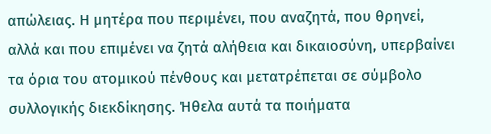απώλειας. Η μητέρα που περιμένει, που αναζητά, που θρηνεί, αλλά και που επιμένει να ζητά αλήθεια και δικαιοσύνη, υπερβαίνει τα όρια του ατομικού πένθους και μετατρέπεται σε σύμβολο συλλογικής διεκδίκησης. Ήθελα αυτά τα ποιήματα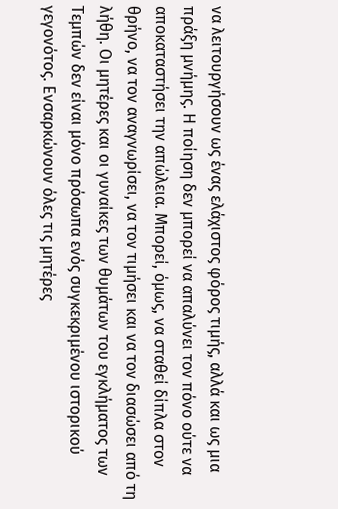να λειτουργήσουν ως ένας ελάχιστος φόρος τιμής, αλλά και ως μια πράξη μνήμης. Η ποίηση δεν μπορεί να απαλύνει τον πόνο ούτε να αποκαταστήσει την απώλεια. Μπορεί, όμως, να σταθεί δίπλα στον θρήνο, να τον αναγνωρίσει, να τον τιμήσει και να τον διασώσει από τη λήθη. Οι μητέρες και οι γυναίκες των θυμάτων του εγκλήματος των Τεμπών δεν είναι μόνο πρόσωπα ενός συγκεκριμένου ιστορικού γεγονότος. Ενσαρκώνουν όλες τις μητέρες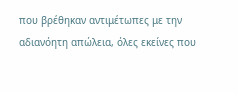που βρέθηκαν αντιμέτωπες με την αδιανόητη απώλεια, όλες εκείνες που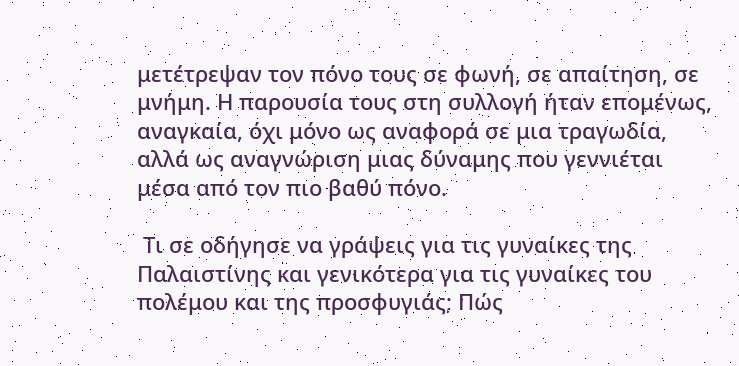μετέτρεψαν τον πόνο τους σε φωνή, σε απαίτηση, σε μνήμη. Η παρουσία τους στη συλλογή ήταν επομένως, αναγκαία, όχι μόνο ως αναφορά σε μια τραγωδία, αλλά ως αναγνώριση μιας δύναμης που γεννιέται μέσα από τον πιο βαθύ πόνο.

 Τι σε οδήγησε να γράψεις για τις γυναίκες της Παλαιστίνης και γενικότερα για τις γυναίκες του πολέμου και της προσφυγιάς; Πώς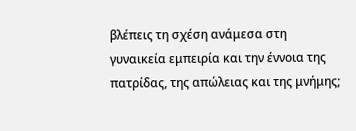βλέπεις τη σχέση ανάμεσα στη γυναικεία εμπειρία και την έννοια της πατρίδας, της απώλειας και της μνήμης;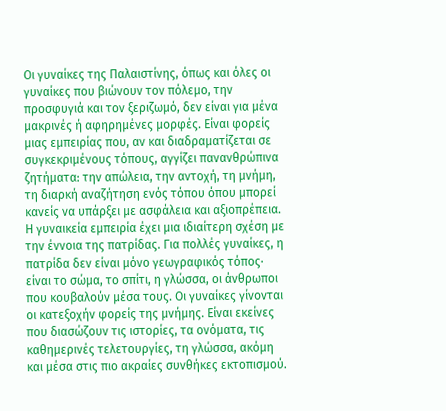Οι γυναίκες της Παλαιστίνης, όπως και όλες οι γυναίκες που βιώνουν τον πόλεμο, την προσφυγιά και τον ξεριζωμό, δεν είναι για μένα μακρινές ή αφηρημένες μορφές. Είναι φορείς μιας εμπειρίας που, αν και διαδραματίζεται σε συγκεκριμένους τόπους, αγγίζει πανανθρώπινα ζητήματα: την απώλεια, την αντοχή, τη μνήμη, τη διαρκή αναζήτηση ενός τόπου όπου μπορεί κανείς να υπάρξει με ασφάλεια και αξιοπρέπεια. Η γυναικεία εμπειρία έχει μια ιδιαίτερη σχέση με την έννοια της πατρίδας. Για πολλές γυναίκες, η πατρίδα δεν είναι μόνο γεωγραφικός τόπος· είναι το σώμα, το σπίτι, η γλώσσα, οι άνθρωποι που κουβαλούν μέσα τους. Οι γυναίκες γίνονται οι κατεξοχήν φορείς της μνήμης. Είναι εκείνες που διασώζουν τις ιστορίες, τα ονόματα, τις καθημερινές τελετουργίες, τη γλώσσα, ακόμη και μέσα στις πιο ακραίες συνθήκες εκτοπισμού.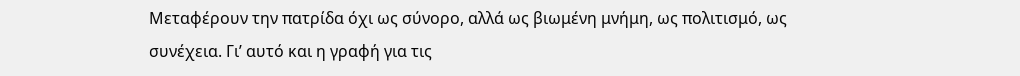Μεταφέρουν την πατρίδα όχι ως σύνορο, αλλά ως βιωμένη μνήμη, ως πολιτισμό, ως συνέχεια. Γι’ αυτό και η γραφή για τις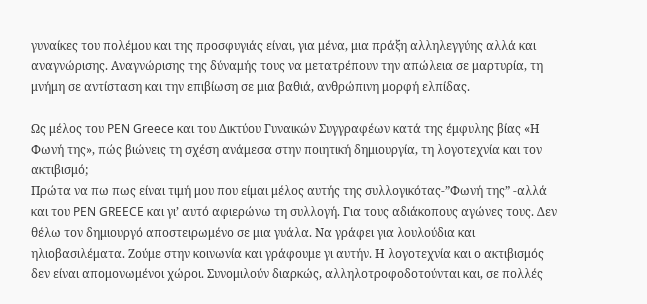γυναίκες του πολέμου και της προσφυγιάς είναι, για μένα, μια πράξη αλληλεγγύης αλλά και αναγνώρισης. Αναγνώρισης της δύναμής τους να μετατρέπουν την απώλεια σε μαρτυρία, τη μνήμη σε αντίσταση και την επιβίωση σε μια βαθιά, ανθρώπινη μορφή ελπίδας.

Ως μέλος του PEN Greece και του Δικτύου Γυναικών Συγγραφέων κατά της έμφυλης βίας «Η Φωνή της», πώς βιώνεις τη σχέση ανάμεσα στην ποιητική δημιουργία, τη λογοτεχνία και τον ακτιβισμό;
Πρώτα να πω πως είναι τιμή μου που είμαι μέλος αυτής της συλλογικότας-”Φωνή της” -αλλά και του PEN GREECE και γι’ αυτό αφιερώνω τη συλλογή. Για τους αδιάκοπους αγώνες τους. Δεν θέλω τον δημιουργό αποστειρωμένο σε μια γυάλα. Να γράφει για λουλούδια και ηλιοβασιλέματα. Ζούμε στην κοινωνία και γράφουμε γι αυτήν. Η λογοτεχνία και ο ακτιβισμός δεν είναι απομονωμένοι χώροι. Συνομιλούν διαρκώς, αλληλοτροφοδοτούνται και, σε πολλές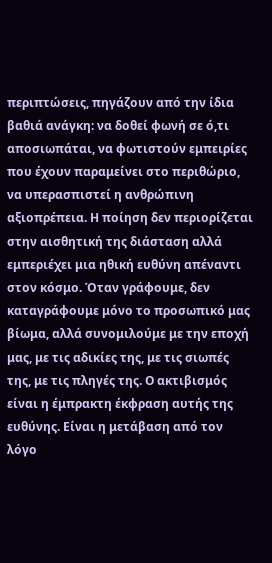περιπτώσεις, πηγάζουν από την ίδια βαθιά ανάγκη: να δοθεί φωνή σε ό,τι αποσιωπάται, να φωτιστούν εμπειρίες που έχουν παραμείνει στο περιθώριο, να υπερασπιστεί η ανθρώπινη αξιοπρέπεια. Η ποίηση δεν περιορίζεται στην αισθητική της διάσταση αλλά εμπεριέχει μια ηθική ευθύνη απέναντι στον κόσμο. Όταν γράφουμε, δεν καταγράφουμε μόνο το προσωπικό μας βίωμα, αλλά συνομιλούμε με την εποχή μας, με τις αδικίες της, με τις σιωπές της, με τις πληγές της. Ο ακτιβισμός είναι η έμπρακτη έκφραση αυτής της ευθύνης. Είναι η μετάβαση από τον λόγο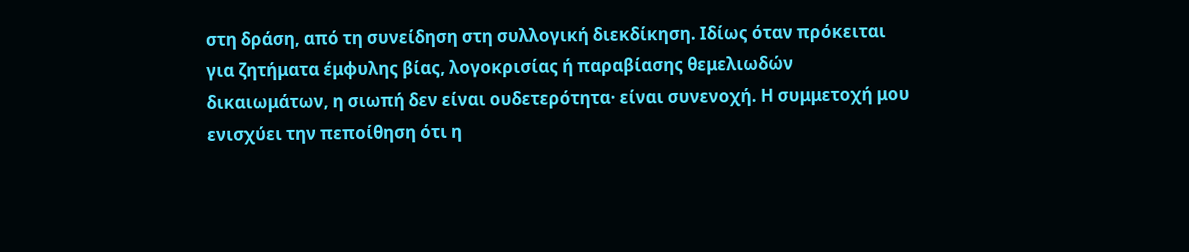στη δράση, από τη συνείδηση στη συλλογική διεκδίκηση. Ιδίως όταν πρόκειται για ζητήματα έμφυλης βίας, λογοκρισίας ή παραβίασης θεμελιωδών δικαιωμάτων, η σιωπή δεν είναι ουδετερότητα· είναι συνενοχή. Η συμμετοχή μου ενισχύει την πεποίθηση ότι η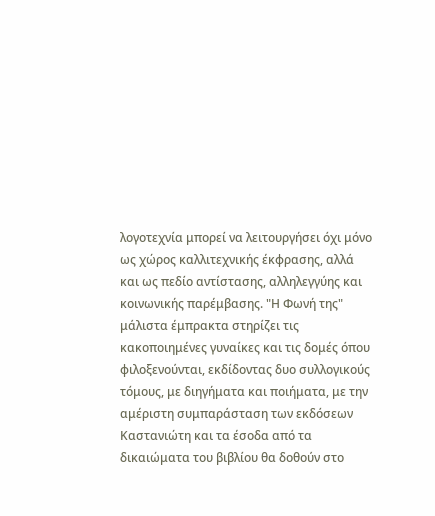λογοτεχνία μπορεί να λειτουργήσει όχι μόνο ως χώρος καλλιτεχνικής έκφρασης, αλλά και ως πεδίο αντίστασης, αλληλεγγύης και κοινωνικής παρέμβασης. "Η Φωνή της" μάλιστα έμπρακτα στηρίζει τις κακοποιημένες γυναίκες και τις δομές όπου φιλοξενούνται, εκδίδοντας δυο συλλογικούς τόμους, με διηγήματα και ποιήματα, με την αμέριστη συμπαράσταση των εκδόσεων Καστανιώτη και τα έσοδα από τα δικαιώματα του βιβλίου θα δοθούν στο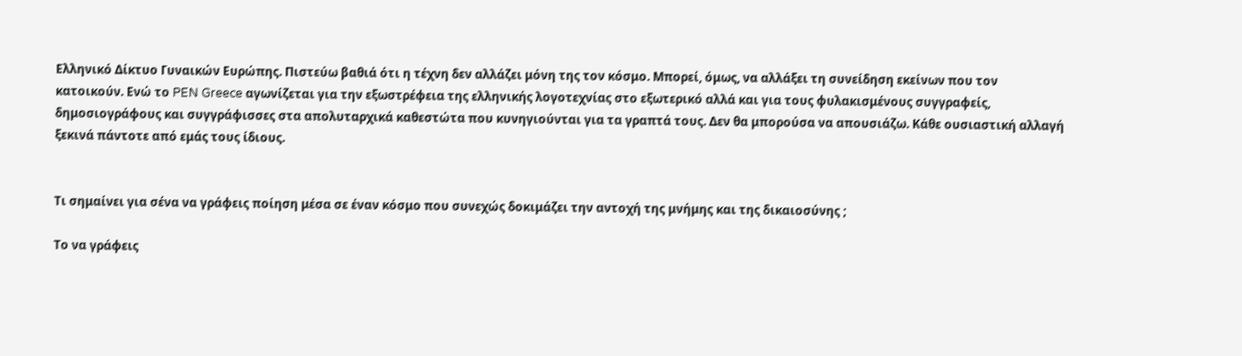Ελληνικό Δίκτυο Γυναικών Ευρώπης. Πιστεύω βαθιά ότι η τέχνη δεν αλλάζει μόνη της τον κόσμο. Μπορεί, όμως, να αλλάξει τη συνείδηση εκείνων που τον κατοικούν. Ενώ το PEN Greece αγωνίζεται για την εξωστρέφεια της ελληνικής λογοτεχνίας στο εξωτερικό αλλά και για τους φυλακισμένους συγγραφείς, δημοσιογράφους και συγγράφισσες στα απολυταρχικά καθεστώτα που κυνηγιούνται για τα γραπτά τους. Δεν θα μπορούσα να απουσιάζω. Κάθε ουσιαστική αλλαγή ξεκινά πάντοτε από εμάς τους ίδιους.


Τι σημαίνει για σένα να γράφεις ποίηση μέσα σε έναν κόσμο που συνεχώς δοκιμάζει την αντοχή της μνήμης και της δικαιοσύνης ;

Το να γράφεις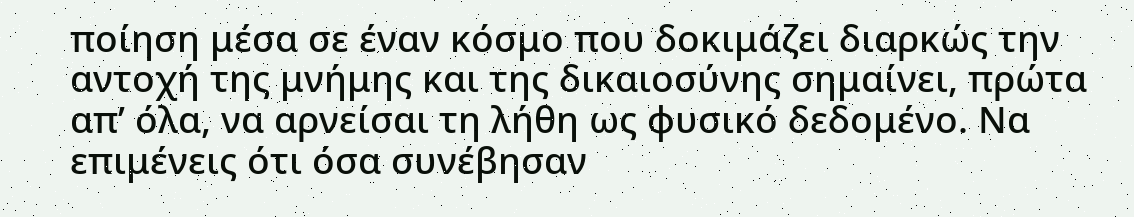ποίηση μέσα σε έναν κόσμο που δοκιμάζει διαρκώς την αντοχή της μνήμης και της δικαιοσύνης σημαίνει, πρώτα απ’ όλα, να αρνείσαι τη λήθη ως φυσικό δεδομένο. Να επιμένεις ότι όσα συνέβησαν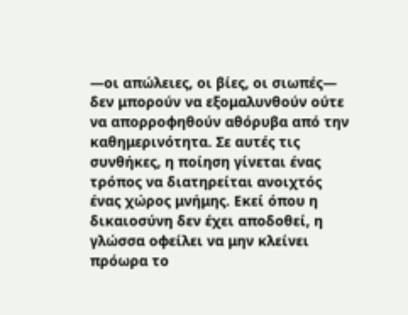—οι απώλειες, οι βίες, οι σιωπές— δεν μπορούν να εξομαλυνθούν ούτε να απορροφηθούν αθόρυβα από την καθημερινότητα. Σε αυτές τις συνθήκες, η ποίηση γίνεται ένας τρόπος να διατηρείται ανοιχτός ένας χώρος μνήμης. Εκεί όπου η δικαιοσύνη δεν έχει αποδοθεί, η γλώσσα οφείλει να μην κλείνει πρόωρα το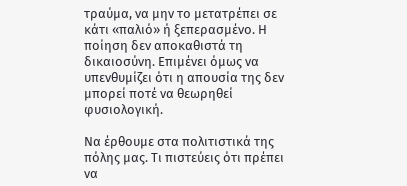τραύμα, να μην το μετατρέπει σε κάτι «παλιό» ή ξεπερασμένο. Η ποίηση δεν αποκαθιστά τη δικαιοσύνη. Επιμένει όμως να υπενθυμίζει ότι η απουσία της δεν μπορεί ποτέ να θεωρηθεί φυσιολογική.

Να έρθουμε στα πολιτιστικά της πόλης μας. Τι πιστεύεις ότι πρέπει να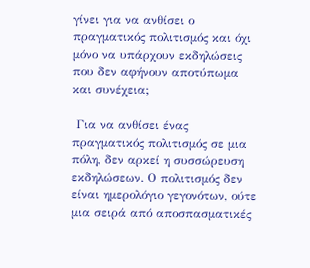γίνει για να ανθίσει ο πραγματικός πολιτισμός και όχι μόνο να υπάρχουν εκδηλώσεις που δεν αφήνουν αποτύπωμα και συνέχεια;

 Για να ανθίσει ένας πραγματικός πολιτισμός σε μια πόλη, δεν αρκεί η συσσώρευση εκδηλώσεων. Ο πολιτισμός δεν είναι ημερολόγιο γεγονότων, ούτε μια σειρά από αποσπασματικές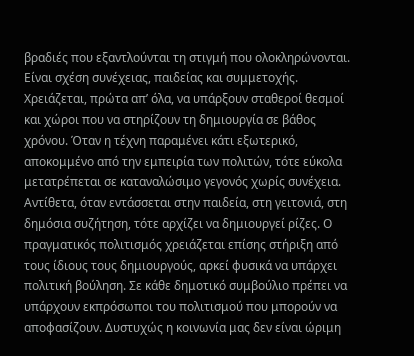βραδιές που εξαντλούνται τη στιγμή που ολοκληρώνονται. Είναι σχέση συνέχειας, παιδείας και συμμετοχής. Χρειάζεται, πρώτα απ’ όλα, να υπάρξουν σταθεροί θεσμοί και χώροι που να στηρίζουν τη δημιουργία σε βάθος χρόνου. Όταν η τέχνη παραμένει κάτι εξωτερικό, αποκομμένο από την εμπειρία των πολιτών, τότε εύκολα μετατρέπεται σε καταναλώσιμο γεγονός χωρίς συνέχεια. Αντίθετα, όταν εντάσσεται στην παιδεία, στη γειτονιά, στη δημόσια συζήτηση, τότε αρχίζει να δημιουργεί ρίζες. Ο πραγματικός πολιτισμός χρειάζεται επίσης στήριξη από τους ίδιους τους δημιουργούς, αρκεί φυσικά να υπάρχει πολιτική βούληση. Σε κάθε δημοτικό συμβούλιο πρέπει να υπάρχουν εκπρόσωποι του πολιτισμού που μπορούν να αποφασίζουν. Δυστυχώς η κοινωνία μας δεν είναι ώριμη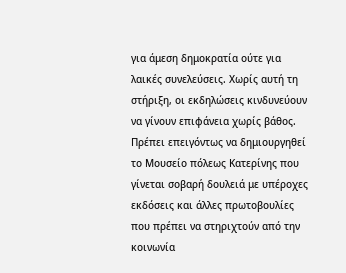για άμεση δημοκρατία ούτε για λαικές συνελεύσεις. Χωρίς αυτή τη στήριξη, οι εκδηλώσεις κινδυνεύουν να γίνουν επιφάνεια χωρίς βάθος. Πρέπει επειγόντως να δημιουργηθεί το Μουσείο πόλεως Κατερίνης που γίνεται σοβαρή δουλειά με υπέροχες εκδόσεις και άλλες πρωτοβουλίες που πρέπει να στηριχτούν από την κοινωνία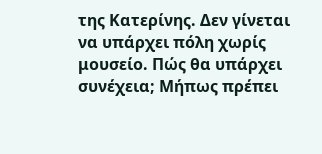της Κατερίνης. Δεν γίνεται να υπάρχει πόλη χωρίς μουσείο. Πώς θα υπάρχει συνέχεια; Μήπως πρέπει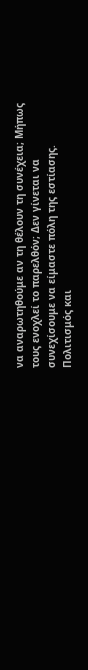να αναρωτηθούμε αν τη θέλουν τη συνέχεια; Μήπως τους ενοχλεί το παρελθόν; Δεν γίνεται να συνεχίσουμε να είμαστε πόλη της εστίασης. Πολιτισμός και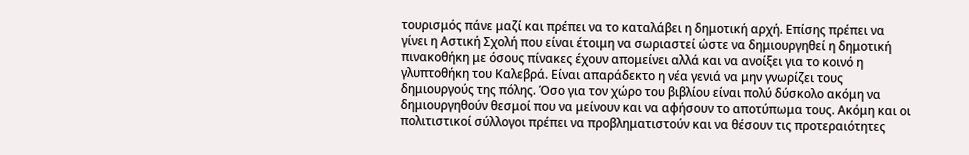τουρισμός πάνε μαζί και πρέπει να το καταλάβει η δημοτική αρχή. Επίσης πρέπει να γίνει η Αστική Σχολή που είναι έτοιμη να σωριαστεί ώστε να δημιουργηθεί η δημοτική πινακοθήκη με όσους πίνακες έχουν απομείνει αλλά και να ανοίξει για το κοινό η γλυπτοθήκη του Καλεβρά. Είναι απαράδεκτο η νέα γενιά να μην γνωρίζει τους δημιουργούς της πόλης. Όσο για τον χώρο του βιβλίου είναι πολύ δύσκολο ακόμη να δημιουργηθούν θεσμοί που να μείνουν και να αφήσουν το αποτύπωμα τους. Ακόμη και οι πολιτιστικοί σύλλογοι πρέπει να προβληματιστούν και να θέσουν τις προτεραιότητες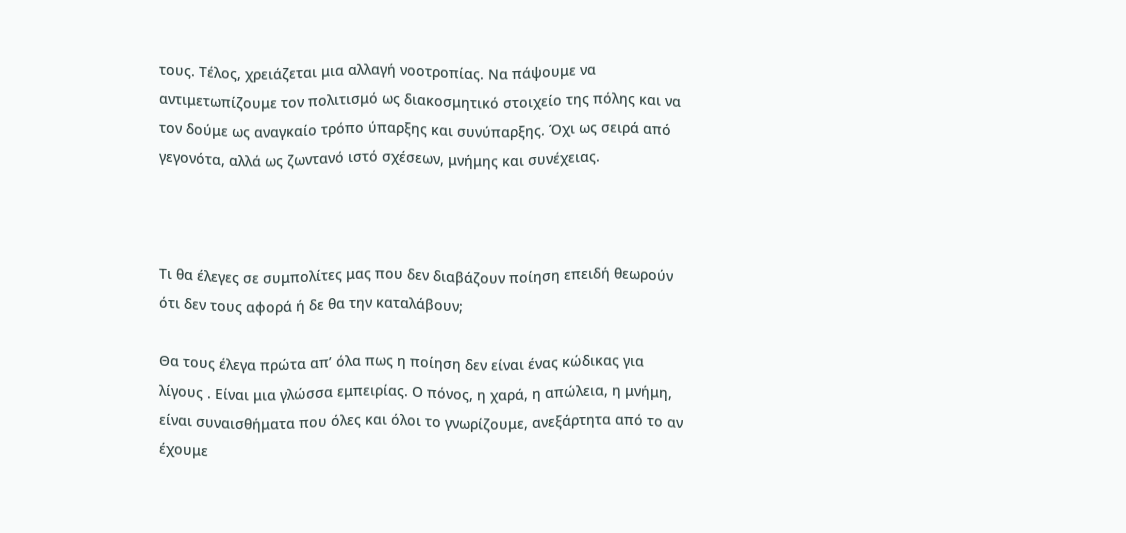τους. Τέλος, χρειάζεται μια αλλαγή νοοτροπίας. Να πάψουμε να αντιμετωπίζουμε τον πολιτισμό ως διακοσμητικό στοιχείο της πόλης και να τον δούμε ως αναγκαίο τρόπο ύπαρξης και συνύπαρξης. Όχι ως σειρά από γεγονότα, αλλά ως ζωντανό ιστό σχέσεων, μνήμης και συνέχειας.



Τι θα έλεγες σε συμπολίτες μας που δεν διαβάζουν ποίηση επειδή θεωρούν ότι δεν τους αφορά ή δε θα την καταλάβουν;

Θα τους έλεγα πρώτα απ’ όλα πως η ποίηση δεν είναι ένας κώδικας για λίγους . Είναι μια γλώσσα εμπειρίας. Ο πόνος, η χαρά, η απώλεια, η μνήμη, είναι συναισθήματα που όλες και όλοι το γνωρίζουμε, ανεξάρτητα από το αν έχουμε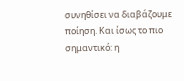συνηθίσει να διαβάζουμε ποίηση. Και ίσως το πιο σημαντικό: η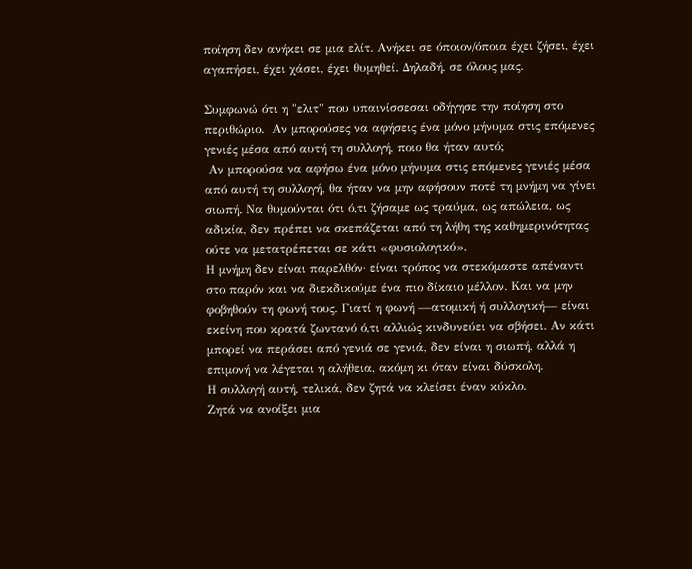ποίηση δεν ανήκει σε μια ελίτ. Ανήκει σε όποιον/όποια έχει ζήσει, έχει αγαπήσει, έχει χάσει, έχει θυμηθεί. Δηλαδή, σε όλους μας.

Συμφωνώ ότι η "ελιτ" που υπαινίσσεσαι οδήγησε την ποίηση στο περιθώριο.  Αν μπορούσες να αφήσεις ένα μόνο μήνυμα στις επόμενες γενιές μέσα από αυτή τη συλλογή, ποιο θα ήταν αυτό;
 Αν μπορούσα να αφήσω ένα μόνο μήνυμα στις επόμενες γενιές μέσα από αυτή τη συλλογή, θα ήταν να μην αφήσουν ποτέ τη μνήμη να γίνει σιωπή. Να θυμούνται ότι ό,τι ζήσαμε ως τραύμα, ως απώλεια, ως αδικία, δεν πρέπει να σκεπάζεται από τη λήθη της καθημερινότητας ούτε να μετατρέπεται σε κάτι «φυσιολογικό».
Η μνήμη δεν είναι παρελθόν· είναι τρόπος να στεκόμαστε απέναντι στο παρόν και να διεκδικούμε ένα πιο δίκαιο μέλλον. Και να μην φοβηθούν τη φωνή τους. Γιατί η φωνή —ατομική ή συλλογική— είναι εκείνη που κρατά ζωντανό ό,τι αλλιώς κινδυνεύει να σβήσει. Αν κάτι μπορεί να περάσει από γενιά σε γενιά, δεν είναι η σιωπή, αλλά η επιμονή να λέγεται η αλήθεια, ακόμη κι όταν είναι δύσκολη.
Η συλλογή αυτή, τελικά, δεν ζητά να κλείσει έναν κύκλο.
Ζητά να ανοίξει μια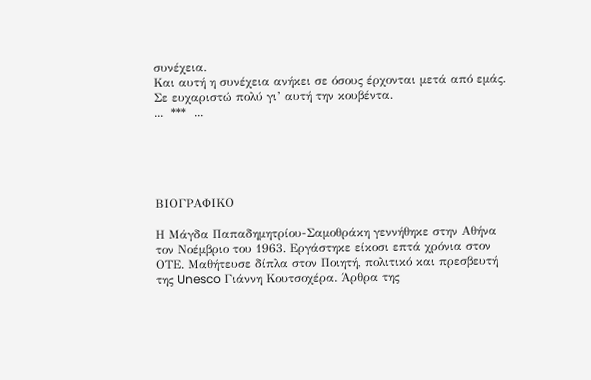συνέχεια.
Και αυτή η συνέχεια ανήκει σε όσους έρχονται μετά από εμάς.
Σε ευχαριστώ πολύ γι’ αυτή την κουβέντα.
...  ***  ...





ΒΙΟΓΡΑΦΙΚΟ

Η Μάγδα Παπαδημητρίου-Σαμοθράκη γεννήθηκε στην Αθήνα τον Νοέμβριο του 1963. Εργάστηκε είκοσι επτά χρόνια στον ΟΤΕ. Μαθήτευσε δίπλα στον Ποιητή, πολιτικό και πρεσβευτή της Unesco Γιάννη Κουτσοχέρα. Άρθρα της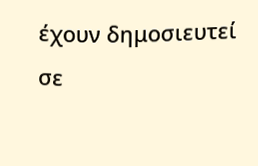έχουν δημοσιευτεί σε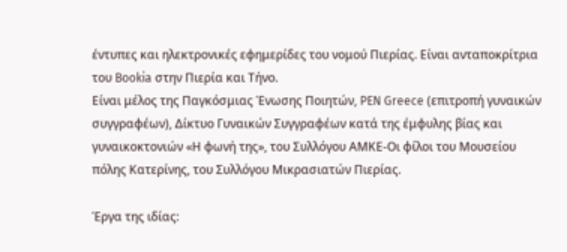έντυπες και ηλεκτρονικές εφημερίδες του νομού Πιερίας. Είναι ανταποκρίτρια του Bookia στην Πιερία και Τήνο.
Είναι μέλος της Παγκόσμιας Ένωσης Ποιητών, PEN Greece (επιτροπή γυναικών συγγραφέων), Δίκτυο Γυναικών Συγγραφέων κατά της έμφυλης βίας και γυναικοκτονιών «Η φωνή της», του Συλλόγου ΑΜΚΕ-Οι φίλοι του Μουσείου πόλης Κατερίνης, του Συλλόγου Μικρασιατών Πιερίας.

Έργα της ιδίας: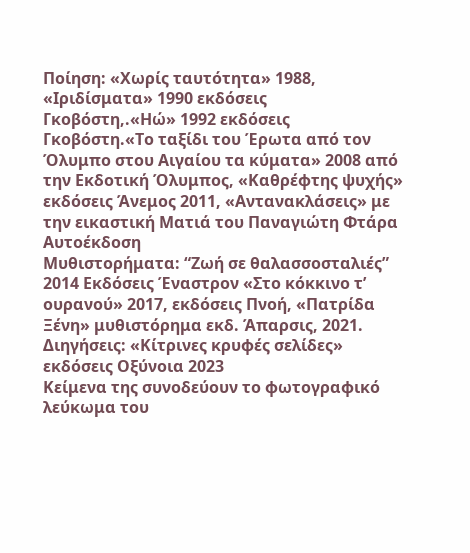Ποίηση: «Χωρίς ταυτότητα» 1988, «Ιριδίσματα» 1990 εκδόσεις Γκοβόστη,.«Ηώ» 1992 εκδόσεις Γκοβόστη.«Το ταξίδι του Έρωτα από τον Όλυμπο στου Αιγαίου τα κύματα» 2008 από την Εκδοτική Όλυμπος, «Καθρέφτης ψυχής» εκδόσεις Άνεμος 2011, «Αντανακλάσεις» με την εικαστική Ματιά του Παναγιώτη Φτάρα Αυτοέκδοση
Μυθιστορήματα: “Ζωή σε θαλασσοσταλιές” 2014 Εκδόσεις Έναστρον «Στο κόκκινο τ’ ουρανού» 2017, εκδόσεις Πνοή, «Πατρίδα Ξένη» μυθιστόρημα εκδ. Άπαρσις, 2021.
Διηγήσεις: «Κίτρινες κρυφές σελίδες» εκδόσεις Οξύνοια 2023
Κείμενα της συνοδεύουν το φωτογραφικό λεύκωμα του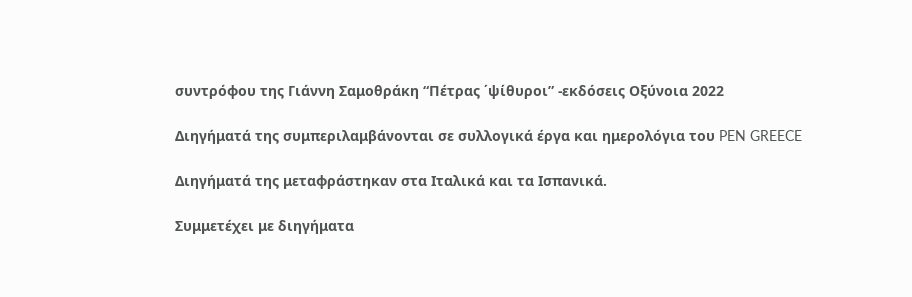συντρόφου της Γιάννη Σαμοθράκη “Πέτρας ΄ψίθυροι” -εκδόσεις Οξύνοια 2022

Διηγήματά της συμπεριλαμβάνονται σε συλλογικά έργα και ημερολόγια του PEN GREECE

Διηγήματά της μεταφράστηκαν στα Ιταλικά και τα Ισπανικά.

Συμμετέχει με διηγήματα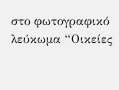στο φωτογραφικό λεύκωμα “Οικείες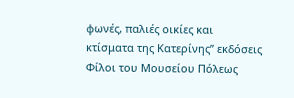φωνές, παλιές οικίες και κτίσματα της Κατερίνης” εκδόσεις Φίλοι του Μουσείου Πόλεως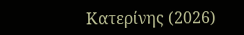Κατερίνης (2026)